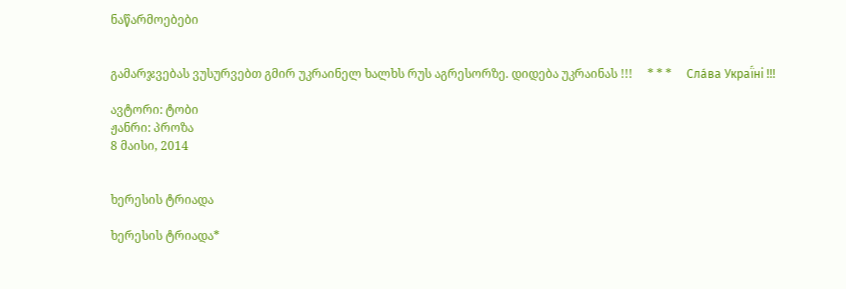ნაწარმოებები


გამარჯვებას ვუსურვებთ გმირ უკრაინელ ხალხს რუს აგრესორზე. დიდება უკრაინას !!!     * * *     Сла́ва Украї́ні !!!

ავტორი: ტობი
ჟანრი: პროზა
8 მაისი, 2014


ხერესის ტრიადა

ხერესის ტრიადა*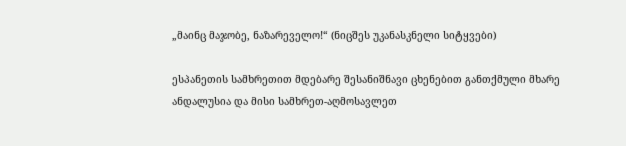„მაინც მაჯობე, ნაზარეველო!“ (ნიცშეს უკანასკნელი სიტყვები)

ესპანეთის სამხრეთით მდებარე შესანიშნავი ცხენებით განთქმული მხარე ანდალუსია და მისი სამხრეთ-აღმოსავლეთ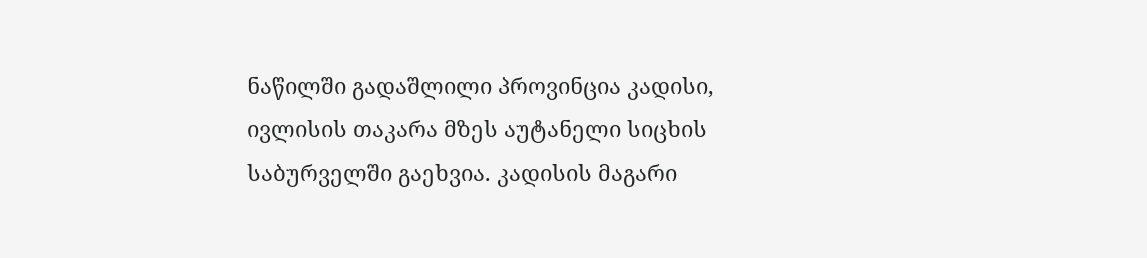ნაწილში გადაშლილი პროვინცია კადისი, ივლისის თაკარა მზეს აუტანელი სიცხის საბურველში გაეხვია. კადისის მაგარი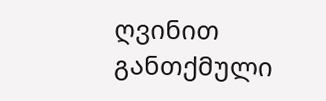ღვინით განთქმული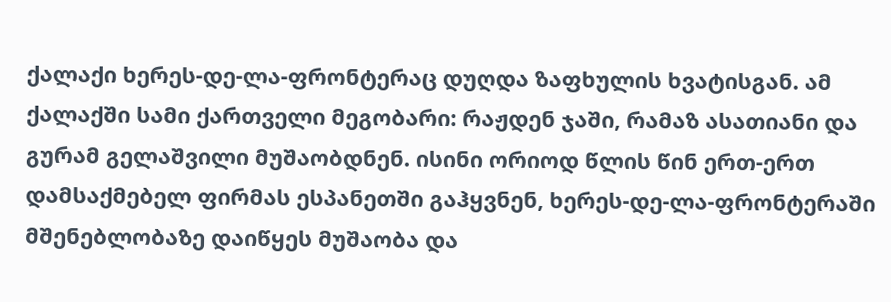ქალაქი ხერეს-დე-ლა-ფრონტერაც დუღდა ზაფხულის ხვატისგან. ამ ქალაქში სამი ქართველი მეგობარი: რაჟდენ ჯაში, რამაზ ასათიანი და გურამ გელაშვილი მუშაობდნენ. ისინი ორიოდ წლის წინ ერთ-ერთ დამსაქმებელ ფირმას ესპანეთში გაჰყვნენ, ხერეს-დე-ლა-ფრონტერაში მშენებლობაზე დაიწყეს მუშაობა და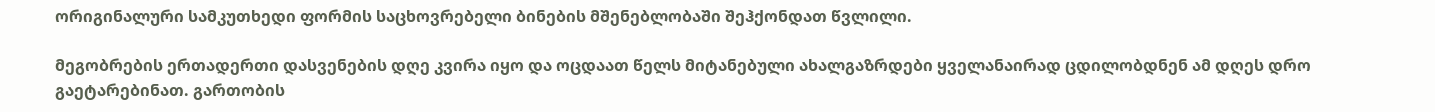ორიგინალური სამკუთხედი ფორმის საცხოვრებელი ბინების მშენებლობაში შეჰქონდათ წვლილი.

მეგობრების ერთადერთი დასვენების დღე კვირა იყო და ოცდაათ წელს მიტანებული ახალგაზრდები ყველანაირად ცდილობდნენ ამ დღეს დრო გაეტარებინათ. გართობის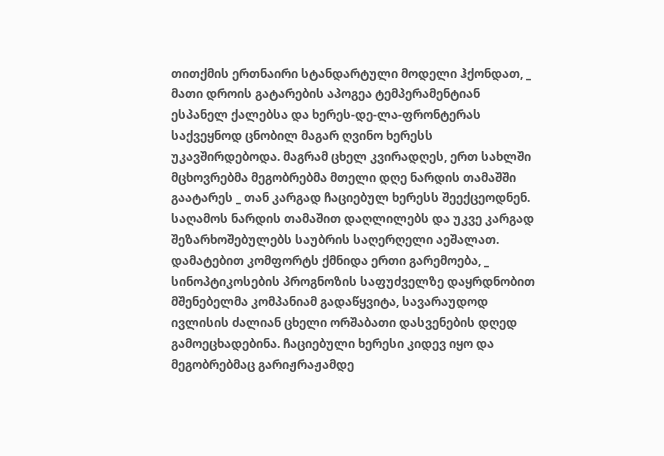თითქმის ერთნაირი სტანდარტული მოდელი ჰქონდათ, _ მათი დროის გატარების აპოგეა ტემპერამენტიან ესპანელ ქალებსა და ხერეს-დე-ლა-ფრონტერას საქვეყნოდ ცნობილ მაგარ ღვინო ხერესს უკავშირდებოდა. მაგრამ ცხელ კვირადღეს, ერთ სახლში მცხოვრებმა მეგობრებმა მთელი დღე ნარდის თამაშში გაატარეს _ თან კარგად ჩაციებულ ხერესს შეექცეოდნენ. საღამოს ნარდის თამაშით დაღლილებს და უკვე კარგად შეზარხოშებულებს საუბრის საღერღელი აეშალათ. დამატებით კომფორტს ქმნიდა ერთი გარემოება, _ სინოპტიკოსების პროგნოზის საფუძველზე დაყრდნობით მშენებელმა კომპანიამ გადაწყვიტა, სავარაუდოდ ივლისის ძალიან ცხელი ორშაბათი დასვენების დღედ გამოეცხადებინა. ჩაციებული ხერესი კიდევ იყო და მეგობრებმაც გარიჟრაჟამდე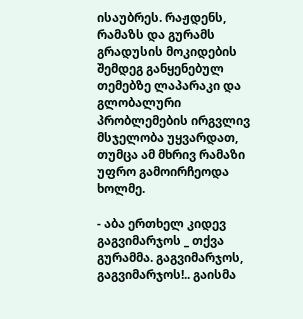ისაუბრეს. რაჟდენს, რამაზს და გურამს გრადუსის მოკიდების შემდეგ განყენებულ თემებზე ლაპარაკი და გლობალური პრობლემების ირგვლივ მსჯელობა უყვარდათ, თუმცა ამ მხრივ რამაზი უფრო გამოირჩეოდა ხოლმე.

- აბა ერთხელ კიდევ გაგვიმარჯოს _ თქვა გურამმა. გაგვიმარჯოს, გაგვიმარჯოს!.. გაისმა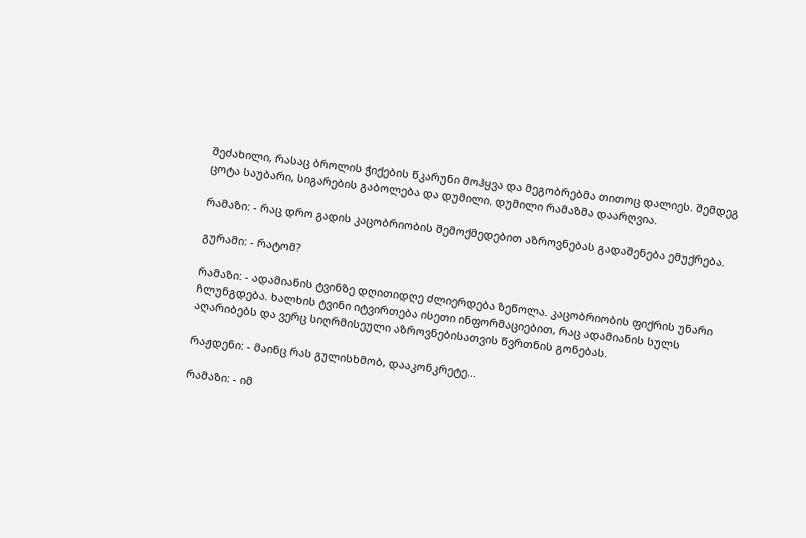შეძახილი, რასაც ბროლის ჭიქების წკარუნი მოჰყვა და მეგობრებმა თითოც დალიეს. შემდეგ ცოტა საუბარი, სიგარების გაბოლება და დუმილი. დუმილი რამაზმა დაარღვია.

რამაზი: - რაც დრო გადის კაცობრიობის შემოქმედებით აზროვნებას გადაშენება ემუქრება.

გურამი: - რატომ?

რამაზი: - ადამიანის ტვინზე დღითიდღე ძლიერდება ზეწოლა. კაცობრიობის ფიქრის უნარი ჩლუნგდება. ხალხის ტვინი იტვირთება ისეთი ინფორმაციებით, რაც ადამიანის სულს აღარიბებს და ვერც სიღრმისეული აზროვნებისათვის წვრთნის გონებას.

რაჟდენი: - მაინც რას გულისხმობ, დააკონკრეტე...

რამაზი: - იმ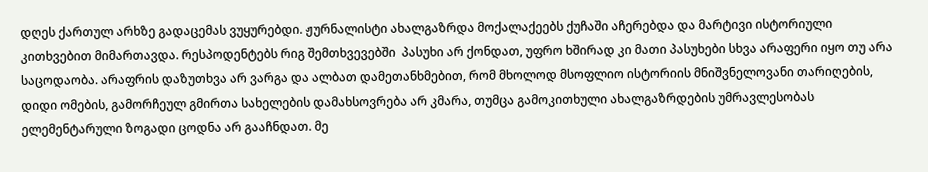დღეს ქართულ არხზე გადაცემას ვუყურებდი. ჟურნალისტი ახალგაზრდა მოქალაქეებს ქუჩაში აჩერებდა და მარტივი ისტორიული კითხვებით მიმართავდა. რესპოდენტებს რიგ შემთხვევებში  პასუხი არ ქონდათ, უფრო ხშირად კი მათი პასუხები სხვა არაფერი იყო თუ არა საცოდაობა. არაფრის დაზუთხვა არ ვარგა და ალბათ დამეთანხმებით, რომ მხოლოდ მსოფლიო ისტორიის მნიშვნელოვანი თარიღების, დიდი ომების, გამორჩეულ გმირთა სახელების დამახსოვრება არ კმარა, თუმცა გამოკითხული ახალგაზრდების უმრავლესობას ელემენტარული ზოგადი ცოდნა არ გააჩნდათ. მე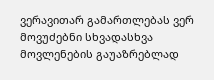ვერავითარ გამართლებას ვერ მოვუძებნი სხვადასხვა მოვლენების გაუაზრებლად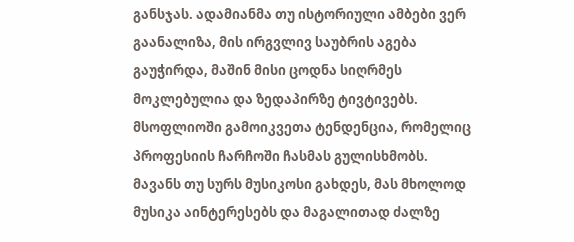განსჯას. ადამიანმა თუ ისტორიული ამბები ვერ გაანალიზა, მის ირგვლივ საუბრის აგება გაუჭირდა, მაშინ მისი ცოდნა სიღრმეს მოკლებულია და ზედაპირზე ტივტივებს. მსოფლიოში გამოიკვეთა ტენდენცია, რომელიც პროფესიის ჩარჩოში ჩასმას გულისხმობს. მავანს თუ სურს მუსიკოსი გახდეს, მას მხოლოდ მუსიკა აინტერესებს და მაგალითად ძალზე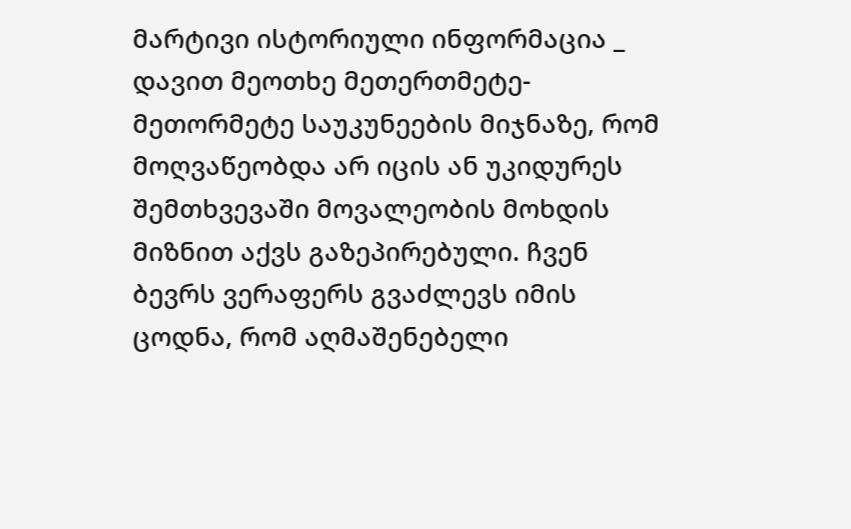მარტივი ისტორიული ინფორმაცია _ დავით მეოთხე მეთერთმეტე-მეთორმეტე საუკუნეების მიჯნაზე, რომ მოღვაწეობდა არ იცის ან უკიდურეს შემთხვევაში მოვალეობის მოხდის მიზნით აქვს გაზეპირებული. ჩვენ ბევრს ვერაფერს გვაძლევს იმის ცოდნა, რომ აღმაშენებელი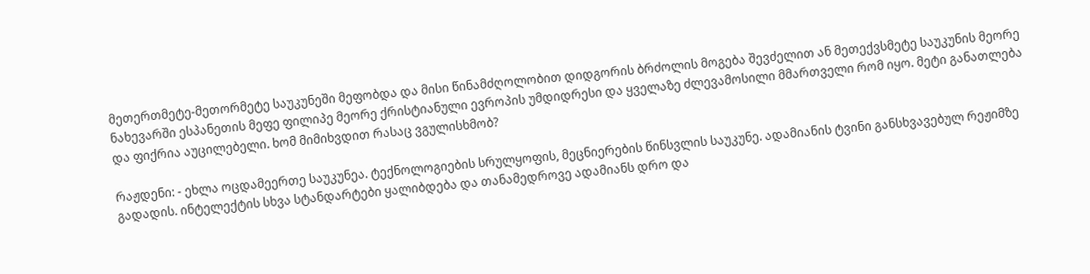მეთერთმეტე-მეთორმეტე საუკუნეში მეფობდა და მისი წინამძღოლობით დიდგორის ბრძოლის მოგება შევძელით ან მეთექვსმეტე საუკუნის მეორე ნახევარში ესპანეთის მეფე ფილიპე მეორე ქრისტიანული ევროპის უმდიდრესი და ყველაზე ძლევამოსილი მმართველი რომ იყო. მეტი განათლება და ფიქრია აუცილებელი. ხომ მიმიხვდით რასაც ვგულისხმობ?

რაჟდენი: - ეხლა ოცდამეერთე საუკუნეა. ტექნოლოგიების სრულყოფის, მეცნიერების წინსვლის საუკუნე. ადამიანის ტვინი განსხვავებულ რეჟიმზე გადადის. ინტელექტის სხვა სტანდარტები ყალიბდება და თანამედროვე ადამიანს დრო და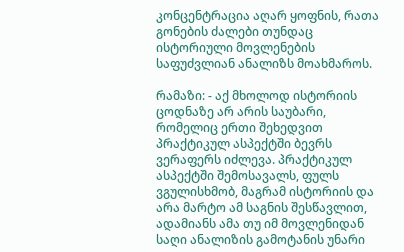კონცენტრაცია აღარ ყოფნის, რათა გონების ძალები თუნდაც ისტორიული მოვლენების საფუძვლიან ანალიზს მოახმაროს.

რამაზი: - აქ მხოლოდ ისტორიის ცოდნაზე არ არის საუბარი, რომელიც ერთი შეხედვით პრაქტიკულ ასპექტში ბევრს ვერაფერს იძლევა. პრაქტიკულ ასპექტში შემოსავალს, ფულს ვგულისხმობ, მაგრამ ისტორიის და არა მარტო ამ საგნის შესწავლით, ადამიანს ამა თუ იმ მოვლენიდან საღი ანალიზის გამოტანის უნარი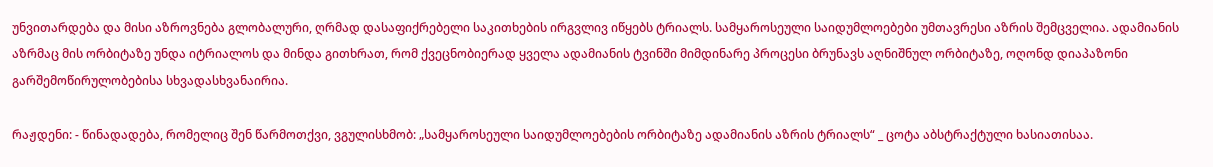უნვითარდება და მისი აზროვნება გლობალური, ღრმად დასაფიქრებელი საკითხების ირგვლივ იწყებს ტრიალს. სამყაროსეული საიდუმლოებები უმთავრესი აზრის შემცველია. ადამიანის აზრმაც მის ორბიტაზე უნდა იტრიალოს და მინდა გითხრათ, რომ ქვეცნობიერად ყველა ადამიანის ტვინში მიმდინარე პროცესი ბრუნავს აღნიშნულ ორბიტაზე, ოღონდ დიაპაზონი გარშემოწირულობებისა სხვადასხვანაირია.

რაჟდენი: - წინადადება, რომელიც შენ წარმოთქვი, ვგულისხმობ: „სამყაროსეული საიდუმლოებების ორბიტაზე ადამიანის აზრის ტრიალს“ _ ცოტა აბსტრაქტული ხასიათისაა.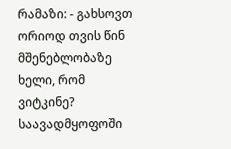რამაზი: - გახსოვთ ორიოდ თვის წინ მშენებლობაზე ხელი, რომ ვიტკინე? საავადმყოფოში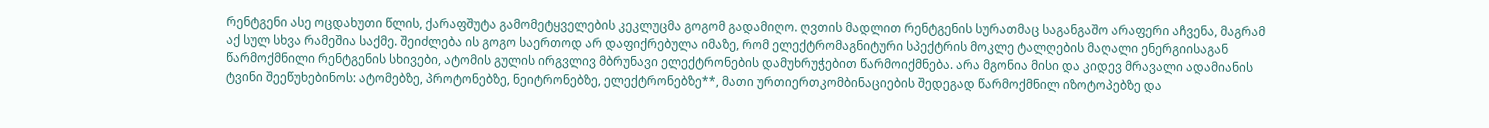რენტგენი ასე ოცდახუთი წლის, ქარაფშუტა გამომეტყველების კეკლუცმა გოგომ გადამიღო. ღვთის მადლით რენტგენის სურათმაც საგანგაშო არაფერი აჩვენა, მაგრამ აქ სულ სხვა რამეშია საქმე. შეიძლება ის გოგო საერთოდ არ დაფიქრებულა იმაზე, რომ ელექტრომაგნიტური სპექტრის მოკლე ტალღების მაღალი ენერგიისაგან წარმოქმნილი რენტგენის სხივები, ატომის გულის ირგვლივ მბრუნავი ელექტრონების დამუხრუჭებით წარმოიქმნება. არა მგონია მისი და კიდევ მრავალი ადამიანის ტვინი შეეწუხებინოს: ატომებზე, პროტონებზე, ნეიტრონებზე, ელექტრონებზე**, მათი ურთიერთკომბინაციების შედეგად წარმოქმნილ იზოტოპებზე და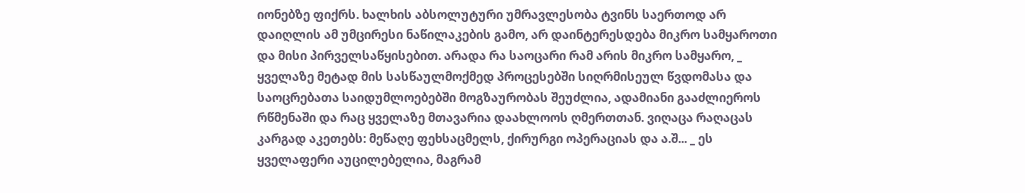იონებზე ფიქრს. ხალხის აბსოლუტური უმრავლესობა ტვინს საერთოდ არ დაიღლის ამ უმცირესი ნაწილაკების გამო, არ დაინტერესდება მიკრო სამყაროთი და მისი პირველსაწყისებით. არადა რა საოცარი რამ არის მიკრო სამყარო, _ ყველაზე მეტად მის სასწაულმოქმედ პროცესებში სიღრმისეულ წვდომასა და საოცრებათა საიდუმლოებებში მოგზაურობას შეუძლია, ადამიანი გააძლიეროს რწმენაში და რაც ყველაზე მთავარია დაახლოოს ღმერთთან. ვიღაცა რაღაცას კარგად აკეთებს: მეწაღე ფეხსაცმელს, ქირურგი ოპერაციას და ა.შ... _ ეს ყველაფერი აუცილებელია, მაგრამ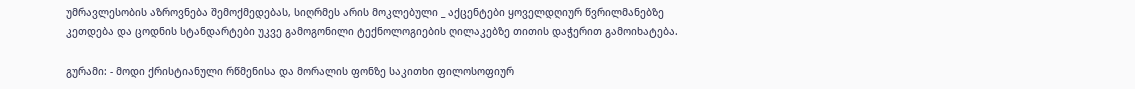უმრავლესობის აზროვნება შემოქმედებას, სიღრმეს არის მოკლებული _ აქცენტები ყოველდღიურ წვრილმანებზე კეთდება და ცოდნის სტანდარტები უკვე გამოგონილი ტექნოლოგიების ღილაკებზე თითის დაჭერით გამოიხატება.

გურამი: - მოდი ქრისტიანული რწმენისა და მორალის ფონზე საკითხი ფილოსოფიურ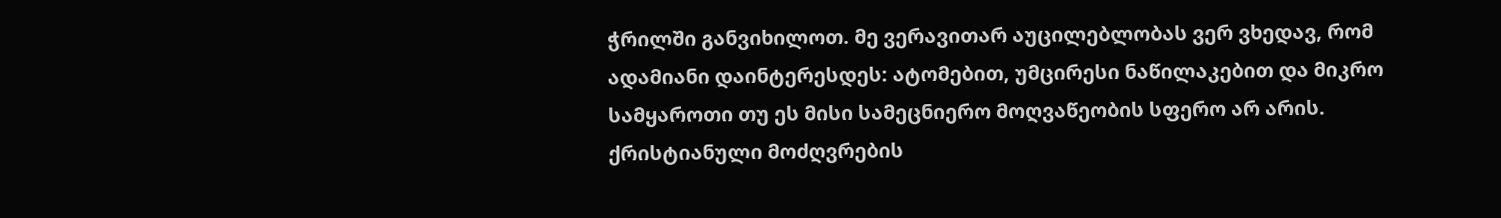ჭრილში განვიხილოთ. მე ვერავითარ აუცილებლობას ვერ ვხედავ, რომ ადამიანი დაინტერესდეს: ატომებით, უმცირესი ნაწილაკებით და მიკრო სამყაროთი თუ ეს მისი სამეცნიერო მოღვაწეობის სფერო არ არის. ქრისტიანული მოძღვრების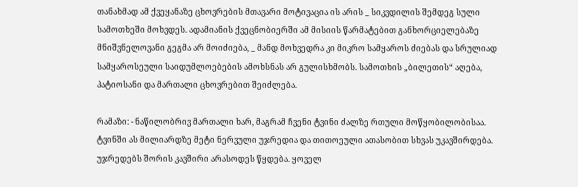თანახმად ამ ქვეყანაზე ცხოვრების მთავარი მოტივაცია ის არის _ სიკვდილის შემდეგ სული სამოთხეში მოხვდეს. ადამიანის ქვეცნობიერში ამ მისიის წარმატებით განხორციელებაზე მნიშვნელოვანი გეგმა არ მოიძიება, _ მანდ მოხვედრა კი მიკრო სამყაროს ძიებას და სრულიად სამყაროსეული საიდუმლოებების ამოხსნას არ გულისხმობს. სამოთხის „ბილეთის“ აღება, პატიოსანი და მართალი ცხოვრებით შეიძლება.

რამაზი: - ნაწილობრივ მართალი ხარ, მაგრამ ჩვენი ტვინი ძალზე რთული მოწყობილობისაა. ტვინში ას მილიარდზე მეტი ნერვული უჯრედია და თითოეული ათასობით სხვას უკავშირდება. უჯრედებს შორის კავშირი არასოდეს წყდება. ყოველ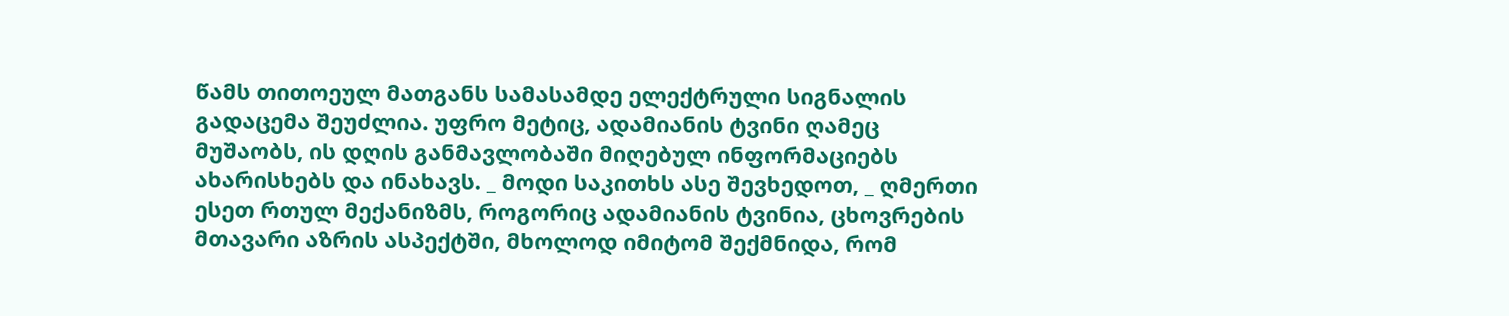წამს თითოეულ მათგანს სამასამდე ელექტრული სიგნალის გადაცემა შეუძლია. უფრო მეტიც, ადამიანის ტვინი ღამეც მუშაობს, ის დღის განმავლობაში მიღებულ ინფორმაციებს ახარისხებს და ინახავს. _ მოდი საკითხს ასე შევხედოთ, _ ღმერთი ესეთ რთულ მექანიზმს, როგორიც ადამიანის ტვინია, ცხოვრების მთავარი აზრის ასპექტში, მხოლოდ იმიტომ შექმნიდა, რომ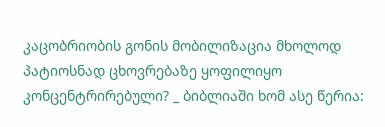კაცობრიობის გონის მობილიზაცია მხოლოდ პატიოსნად ცხოვრებაზე ყოფილიყო კონცენტრირებული? _ ბიბლიაში ხომ ასე წერია: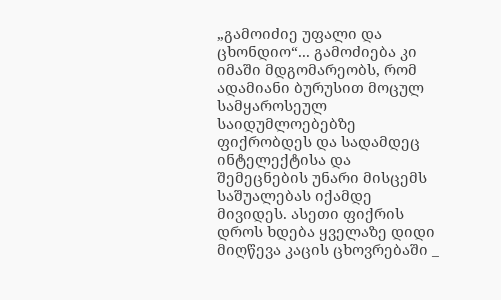„გამოიძიე უფალი და ცხონდიო“... გამოძიება კი იმაში მდგომარეობს, რომ ადამიანი ბურუსით მოცულ სამყაროსეულ საიდუმლოებებზე ფიქრობდეს და სადამდეც ინტელექტისა და შემეცნების უნარი მისცემს საშუალებას იქამდე მივიდეს. ასეთი ფიქრის დროს ხდება ყველაზე დიდი მიღწევა კაცის ცხოვრებაში _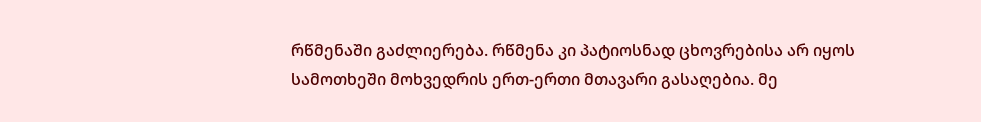რწმენაში გაძლიერება. რწმენა კი პატიოსნად ცხოვრებისა არ იყოს სამოთხეში მოხვედრის ერთ-ერთი მთავარი გასაღებია. მე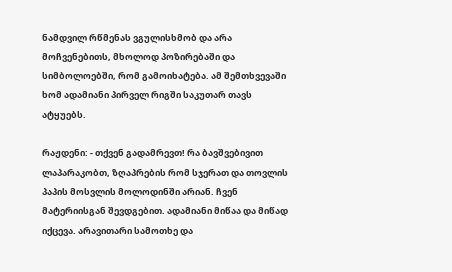ნამდვილ რწმენას ვგულისხმობ და არა მოჩვენებითს, მხოლოდ პოზირებაში და სიმბოლოებში, რომ გამოიხატება. ამ შემთხვევაში ხომ ადამიანი პირველ რიგში საკუთარ თავს ატყუებს.

რაჟდენი: - თქვენ გადამრევთ! რა ბავშვებივით ლაპარაკობთ, ზღაპრების რომ სჯერათ და თოვლის პაპის მოსვლის მოლოდინში არიან. ჩვენ მატერიისგან შევდგებით. ადამიანი მიწაა და მიწად იქცევა. არავითარი სამოთხე და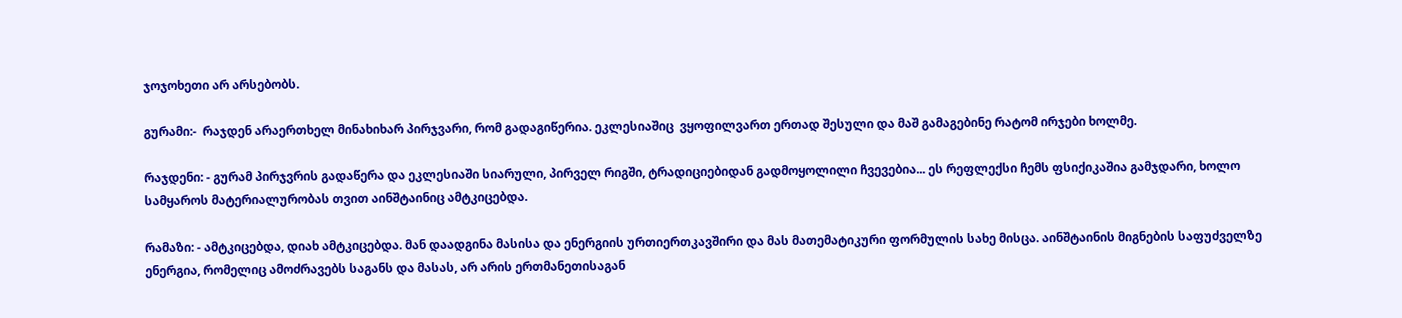ჯოჯოხეთი არ არსებობს.

გურამი:-  რაჯდენ არაერთხელ მინახიხარ პირჯვარი, რომ გადაგიწერია. ეკლესიაშიც  ვყოფილვართ ერთად შესული და მაშ გამაგებინე რატომ ირჯები ხოლმე.

რაჯდენი: - გურამ პირჯვრის გადაწერა და ეკლესიაში სიარული, პირველ რიგში, ტრადიციებიდან გადმოყოლილი ჩვევებია... ეს რეფლექსი ჩემს ფსიქიკაშია გამჯდარი, ხოლო სამყაროს მატერიალურობას თვით აინშტაინიც ამტკიცებდა.

რამაზი: - ამტკიცებდა, დიახ ამტკიცებდა. მან დაადგინა მასისა და ენერგიის ურთიერთკავშირი და მას მათემატიკური ფორმულის სახე მისცა. აინშტაინის მიგნების საფუძველზე ენერგია, რომელიც ამოძრავებს საგანს და მასას, არ არის ერთმანეთისაგან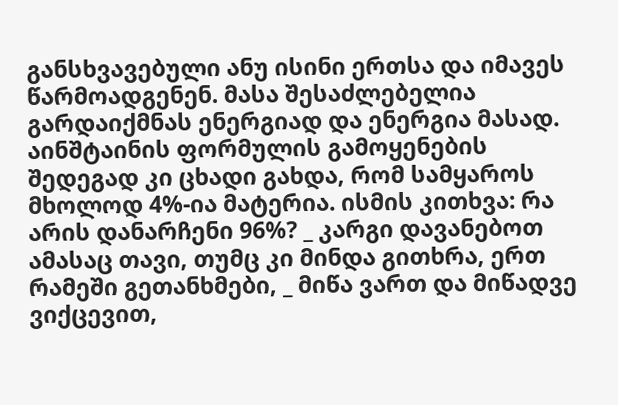განსხვავებული ანუ ისინი ერთსა და იმავეს წარმოადგენენ. მასა შესაძლებელია გარდაიქმნას ენერგიად და ენერგია მასად. აინშტაინის ფორმულის გამოყენების შედეგად კი ცხადი გახდა, რომ სამყაროს მხოლოდ 4%-ია მატერია. ისმის კითხვა: რა არის დანარჩენი 96%? _ კარგი დავანებოთ ამასაც თავი, თუმც კი მინდა გითხრა, ერთ რამეში გეთანხმები, _ მიწა ვართ და მიწადვე ვიქცევით,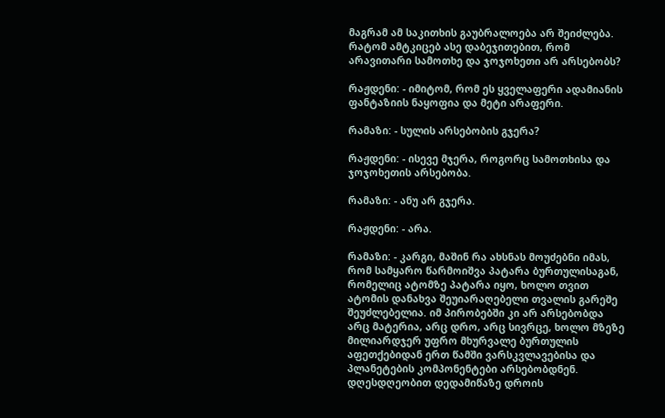მაგრამ ამ საკითხის გაუბრალოება არ შეიძლება. რატომ ამტკიცებ ასე დაბეჯითებით, რომ არავითარი სამოთხე და ჯოჯოხეთი არ არსებობს?

რაჟდენი: - იმიტომ, რომ ეს ყველაფერი ადამიანის ფანტაზიის ნაყოფია და მეტი არაფერი.

რამაზი: - სულის არსებობის გჯერა?

რაჟდენი: - ისევე მჯერა, როგორც სამოთხისა და ჯოჯოხეთის არსებობა.

რამაზი: - ანუ არ გჯერა.

რაჟდენი: - არა.

რამაზი: - კარგი, მაშინ რა ახსნას მოუძებნი იმას, რომ სამყარო წარმოიშვა პატარა ბურთულისაგან, რომელიც ატომზე პატარა იყო, ხოლო თვით ატომის დანახვა შეუიარაღებელი თვალის გარეშე შეუძლებელია. იმ პირობებში კი არ არსებობდა არც მატერია, არც დრო, არც სივრცე, ხოლო მზეზე მილიარდჯერ უფრო მხურვალე ბურთულის აფეთქებიდან ერთ წამში ვარსკვლავებისა და პლანეტების კომპონენტები არსებობდნენ. დღესდღეობით დედამიწაზე დროის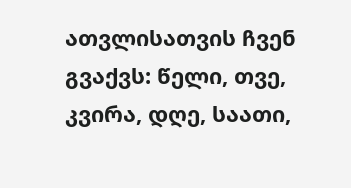ათვლისათვის ჩვენ გვაქვს: წელი, თვე, კვირა, დღე, საათი,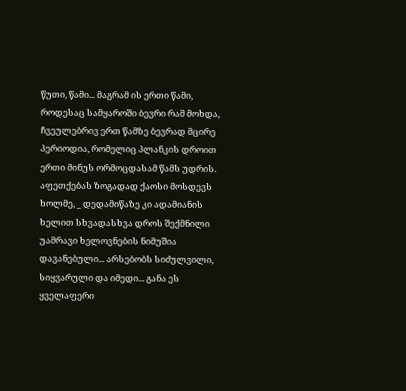წუთი, წამი... მაგრამ ის ერთი წამი, როდესაც სამყაროში ბევრი რამ მოხდა, ჩვეულებრივ ერთ წამზე ბევრად მცირე პერიოდია, რომელიც პლანკის დროით ერთი მინუს ორმოცდასამ წამს უდრის. აფეთქებას ზოგადად ქაოსი მოსდევს ხოლმე, _ დედამიწაზე კი ადამიანის ხელით სხვადასხვა დროს შექმნილი უამრავი ხელოვნების ნიმუშია დავანებული... არსებობს სიძულვილი, სიყვარული და იმედი... განა ეს ყველაფერი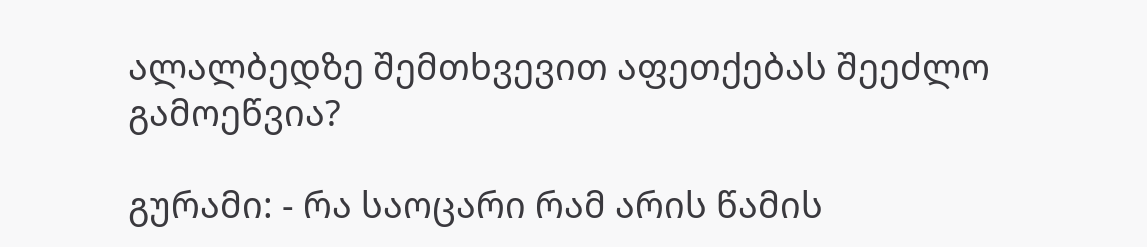ალალბედზე შემთხვევით აფეთქებას შეეძლო გამოეწვია?

გურამი: - რა საოცარი რამ არის წამის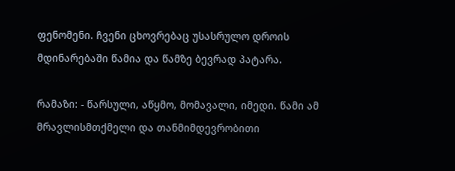ფენომენი. ჩვენი ცხოვრებაც უსასრულო დროის მდინარებაში წამია და წამზე ბევრად პატარა.

რამაზი: - წარსული, აწყმო, მომავალი, იმედი. წამი ამ მრავლისმთქმელი და თანმიმდევრობითი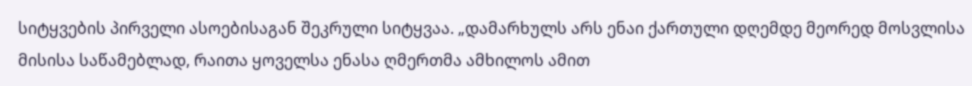სიტყვების პირველი ასოებისაგან შეკრული სიტყვაა. „დამარხულს არს ენაი ქართული დღემდე მეორედ მოსვლისა მისისა საწამებლად, რაითა ყოველსა ენასა ღმერთმა ამხილოს ამით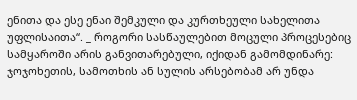ენითა და ესე ენაი შემკული და კურთხეული სახელითა უფლისაითა“. _ როგორი სასწაულებით მოცული პროცესებიც სამყაროში არის განვითარებული, იქიდან გამომდინარე:  ჯოჯოხეთის, სამოთხის ან სულის არსებობამ არ უნდა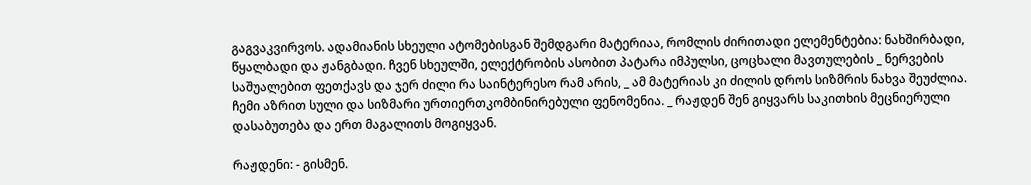გაგვაკვირვოს. ადამიანის სხეული ატომებისგან შემდგარი მატერიაა, რომლის ძირითადი ელემენტებია: ნახშირბადი, წყალბადი და ჟანგბადი. ჩვენ სხეულში, ელექტრობის ასობით პატარა იმპულსი, ცოცხალი მავთულების _ ნერვების საშუალებით ფეთქავს და ჯერ ძილი რა საინტერესო რამ არის, _ ამ მატერიას კი ძილის დროს სიზმრის ნახვა შეუძლია. ჩემი აზრით სული და სიზმარი ურთიერთკომბინირებული ფენომენია. _ რაჟდენ შენ გიყვარს საკითხის მეცნიერული დასაბუთება და ერთ მაგალითს მოგიყვან.

რაჟდენი: - გისმენ.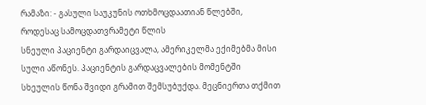რამაზი: - გასული საუკუნის ოთხმოცდაათიან წლებში, როდესაც სამოცდათვრამეტი წლის
სნეული პაციენტი გარდაიცვალა, ამერიკელმა ექიმებმა მისი სული აწონეს. პაციენტის გარდაცვალების მომენტში სხეულის წონა შვიდი გრამით შემსუბუქდა. მეცნიერთა თქმით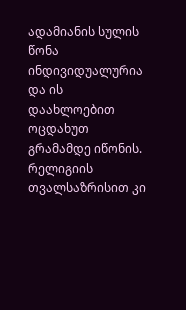ადამიანის სულის წონა ინდივიდუალურია და ის დაახლოებით ოცდახუთ გრამამდე იწონის. რელიგიის თვალსაზრისით კი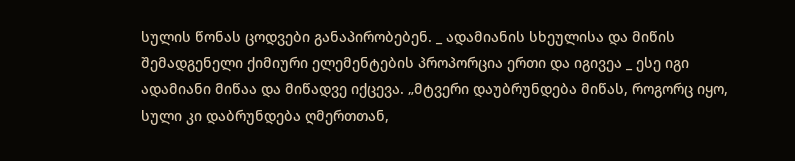სულის წონას ცოდვები განაპირობებენ. _ ადამიანის სხეულისა და მიწის შემადგენელი ქიმიური ელემენტების პროპორცია ერთი და იგივეა _ ესე იგი ადამიანი მიწაა და მიწადვე იქცევა. „მტვერი დაუბრუნდება მიწას, როგორც იყო, სული კი დაბრუნდება ღმერთთან,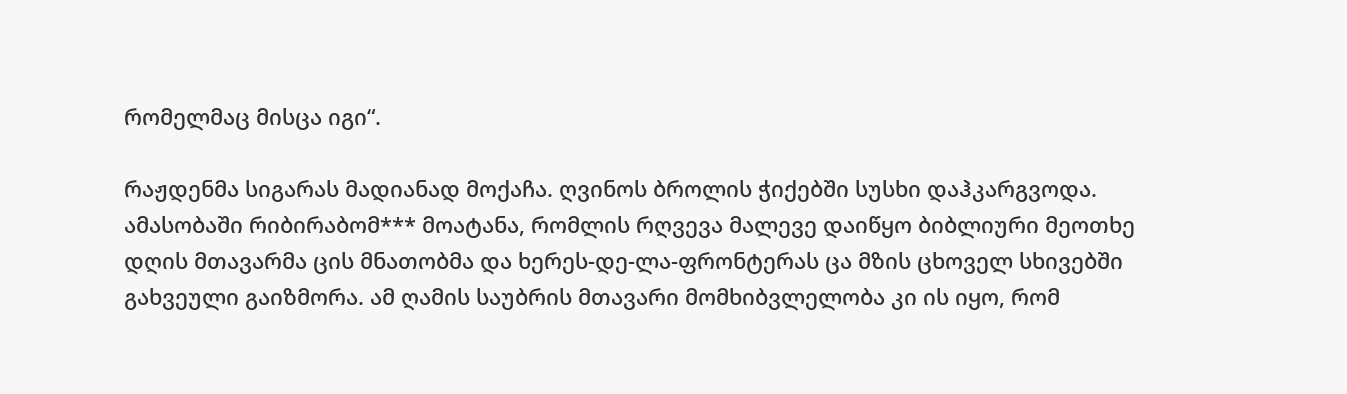რომელმაც მისცა იგი“.

რაჟდენმა სიგარას მადიანად მოქაჩა. ღვინოს ბროლის ჭიქებში სუსხი დაჰკარგვოდა. ამასობაში რიბირაბომ*** მოატანა, რომლის რღვევა მალევე დაიწყო ბიბლიური მეოთხე დღის მთავარმა ცის მნათობმა და ხერეს-დე-ლა-ფრონტერას ცა მზის ცხოველ სხივებში გახვეული გაიზმორა. ამ ღამის საუბრის მთავარი მომხიბვლელობა კი ის იყო, რომ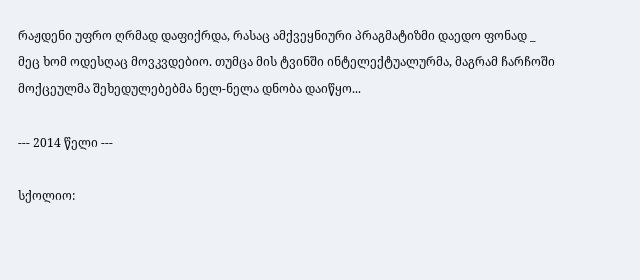რაჟდენი უფრო ღრმად დაფიქრდა, რასაც ამქვეყნიური პრაგმატიზმი დაედო ფონად _ მეც ხომ ოდესღაც მოვკვდებიო. თუმცა მის ტვინში ინტელექტუალურმა, მაგრამ ჩარჩოში მოქცეულმა შეხედულებებმა ნელ-ნელა დნობა დაიწყო...

--- 2014 წელი ---

სქოლიო: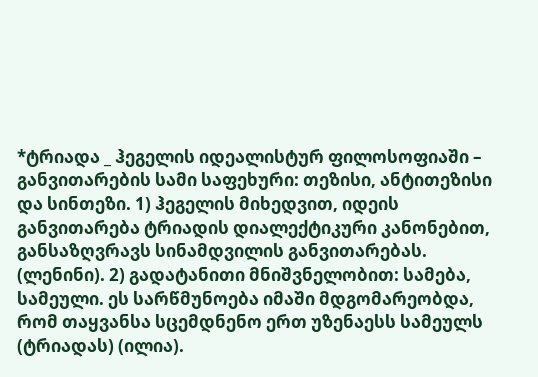*ტრიადა _ ჰეგელის იდეალისტურ ფილოსოფიაში – განვითარების სამი საფეხური: თეზისი, ანტითეზისი და სინთეზი. 1) ჰეგელის მიხედვით, იდეის განვითარება ტრიადის დიალექტიკური კანონებით, განსაზღვრავს სინამდვილის განვითარებას. (ლენინი). 2) გადატანითი მნიშვნელობით: სამება, სამეული. ეს სარწმუნოება იმაში მდგომარეობდა, რომ თაყვანსა სცემდნენო ერთ უზენაესს სამეულს (ტრიადას) (ილია).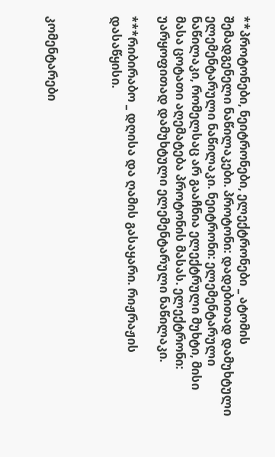**პროტონები, ნეიტრონები, ელექტრონები _ ატომის შემადგენელი ნაწილაკები. პროტონი: დადებითად დამუხტული ელემენტარული ნაწილაკი. ნეიტრონი: ელემენტარული ნაწილაკი, რომელსაც არ გააჩნია ელექტრული მუხტი, მისი მასა ცოტათი აღემატება პროტონის მასას. ელექტრონი: უარყოფითად დამუხტული ელემენტარული ნაწილაკი.

***რიბირაბო _ დღისა და ღამის გასაყარი. რიჟრაჟის დასაწყისი.



კომენტარები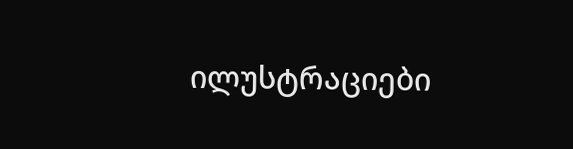ილუსტრაციები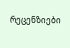რეცენზიები